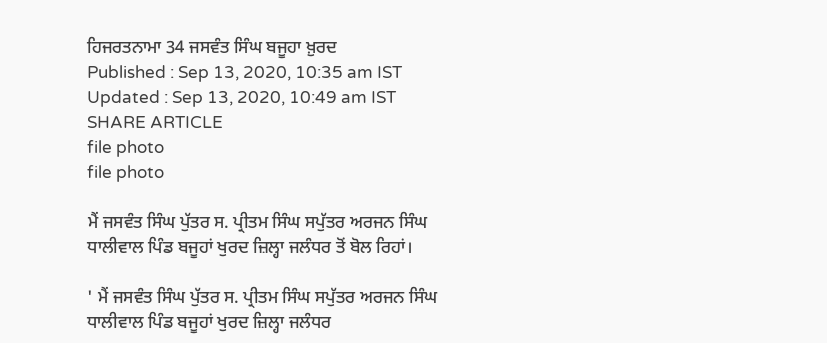ਹਿਜਰਤਨਾਮਾ 34 ਜਸਵੰਤ ਸਿੰਘ ਬਜੂਹਾ ਖ਼ੁਰਦ
Published : Sep 13, 2020, 10:35 am IST
Updated : Sep 13, 2020, 10:49 am IST
SHARE ARTICLE
file photo
file photo

ਮੈਂ ਜਸਵੰਤ ਸਿੰਘ ਪੁੱਤਰ ਸ. ਪ੍ਰੀਤਮ ਸਿੰਘ ਸਪੁੱਤਰ ਅਰਜਨ ਸਿੰਘ ਧਾਲੀਵਾਲ ਪਿੰਡ ਬਜੂਹਾਂ ਖੁਰਦ ਜ਼ਿਲ੍ਹਾ ਜਲੰਧਰ ਤੋਂ ਬੋਲ ਰਿਹਾਂ।

' ਮੈਂ ਜਸਵੰਤ ਸਿੰਘ ਪੁੱਤਰ ਸ. ਪ੍ਰੀਤਮ ਸਿੰਘ ਸਪੁੱਤਰ ਅਰਜਨ ਸਿੰਘ ਧਾਲੀਵਾਲ ਪਿੰਡ ਬਜੂਹਾਂ ਖੁਰਦ ਜ਼ਿਲ੍ਹਾ ਜਲੰਧਰ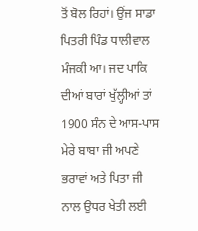ਤੋਂ ਬੋਲ ਰਿਹਾਂ। ਉਂਜ ਸਾਡਾ ਪਿਤਰੀ ਪਿੰਡ ਧਾਲੀਵਾਲ ਮੰਜਕੀ ਆ। ਜਦ ਪਾਕਿ ਦੀਆਂ ਬਾਰਾਂ ਖੁੱਲ੍ਹੀਆਂ ਤਾਂ 1900 ਸੰਨ ਦੇ ਆਸ-ਪਾਸ ਮੇਰੇ ਬਾਬਾ ਜੀ ਅਪਣੇ ਭਰਾਵਾਂ ਅਤੇ ਪਿਤਾ ਜੀ ਨਾਲ ਉਧਰ ਖੇਤੀ ਲਈ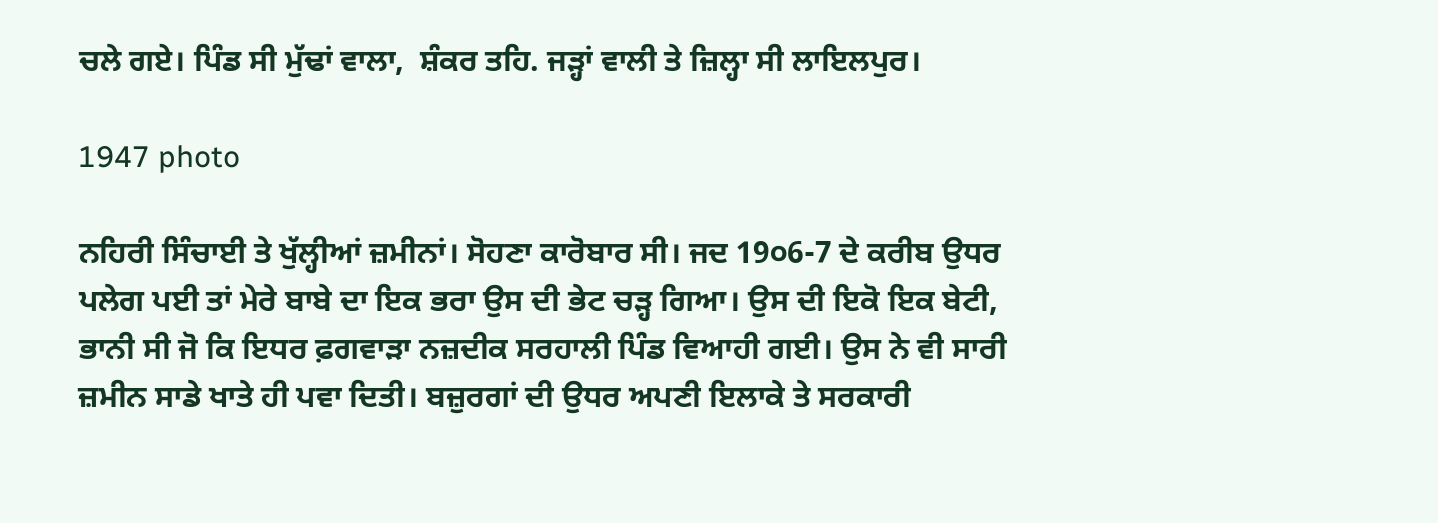ਚਲੇ ਗਏ। ਪਿੰਡ ਸੀ ਮੁੱਢਾਂ ਵਾਲਾ,  ਸ਼ੰਕਰ ਤਹਿ. ਜੜ੍ਹਾਂ ਵਾਲੀ ਤੇ ਜ਼ਿਲ੍ਹਾ ਸੀ ਲਾਇਲਪੁਰ।

1947 photo

ਨਹਿਰੀ ਸਿੰਚਾਈ ਤੇ ਖੁੱਲ੍ਹੀਆਂ ਜ਼ਮੀਨਾਂ। ਸੋਹਣਾ ਕਾਰੋਬਾਰ ਸੀ। ਜਦ 19੦6-7 ਦੇ ਕਰੀਬ ਉਧਰ ਪਲੇਗ ਪਈ ਤਾਂ ਮੇਰੇ ਬਾਬੇ ਦਾ ਇਕ ਭਰਾ ਉਸ ਦੀ ਭੇਟ ਚੜ੍ਹ ਗਿਆ। ਉਸ ਦੀ ਇਕੋ ਇਕ ਬੇਟੀ, ਭਾਨੀ ਸੀ ਜੋ ਕਿ ਇਧਰ ਫ਼ਗਵਾੜਾ ਨਜ਼ਦੀਕ ਸਰਹਾਲੀ ਪਿੰਡ ਵਿਆਹੀ ਗਈ। ਉਸ ਨੇ ਵੀ ਸਾਰੀ ਜ਼ਮੀਨ ਸਾਡੇ ਖਾਤੇ ਹੀ ਪਵਾ ਦਿਤੀ। ਬਜ਼ੁਰਗਾਂ ਦੀ ਉਧਰ ਅਪਣੀ ਇਲਾਕੇ ਤੇ ਸਰਕਾਰੀ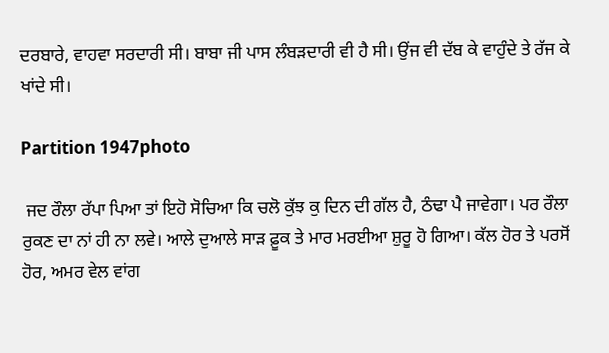ਦਰਬਾਰੇ, ਵਾਹਵਾ ਸਰਦਾਰੀ ਸੀ। ਬਾਬਾ ਜੀ ਪਾਸ ਲੰਬੜਦਾਰੀ ਵੀ ਹੈ ਸੀ। ਉਂਜ ਵੀ ਦੱਬ ਕੇ ਵਾਹੁੰਦੇ ਤੇ ਰੱਜ ਕੇ ਖਾਂਦੇ ਸੀ।

Partition 1947photo

 ਜਦ ਰੌਲਾ ਰੱਪਾ ਪਿਆ ਤਾਂ ਇਹੋ ਸੋਚਿਆ ਕਿ ਚਲੋ ਕੁੱਝ ਕੁ ਦਿਨ ਦੀ ਗੱਲ ਹੈ, ਠੰਢਾ ਪੈ ਜਾਵੇਗਾ। ਪਰ ਰੌਲਾ ਰੁਕਣ ਦਾ ਨਾਂ ਹੀ ਨਾ ਲਵੇ। ਆਲੇ ਦੁਆਲੇ ਸਾੜ ਫ਼ੂਕ ਤੇ ਮਾਰ ਮਰਈਆ ਸ਼ੁਰੂ ਹੋ ਗਿਆ। ਕੱਲ ਹੋਰ ਤੇ ਪਰਸੋਂ ਹੋਰ, ਅਮਰ ਵੇਲ ਵਾਂਗ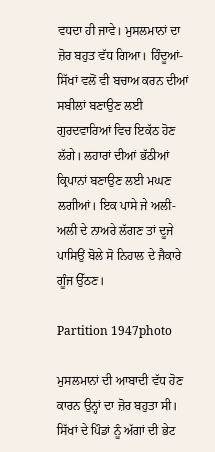ਵਧਦਾ ਹੀ ਜਾਵੇ। ਮੁਸਲਮਾਨਾਂ ਦਾ ਜ਼ੋਰ ਬਹੁਤ ਵੱਧ ਗਿਆ। ਹਿੰਦੂਆਂ-ਸਿੱਖਾਂ ਵਲੋਂ ਵੀ ਬਚਾਅ ਕਰਨ ਦੀਆਂ ਸਬੀਲਾਂ ਬਣਾਉਣ ਲਈ ਗੁਰਦਵਾਰਿਆਂ ਵਿਚ ਇਕੱਠ ਹੋਣ ਲੱਗੇ। ਲਹਾਰਾਂ ਦੀਆਂ ਭੱਠੀਆਂ ਕ੍ਰਿਪਾਨਾਂ ਬਣਾਉਣ ਲਈ ਮਘਣ ਲਗੀਆਂ। ਇਕ ਪਾਸੇ ਜੇ ਅਲੀ-ਅਲੀ ਦੇ ਨਾਅਰੇ ਲੱਗਣ ਤਾਂ ਦੂਜੇ ਪਾਸਿਉਂ ਬੋਲੇ ਸੋ ਨਿਹਾਲ ਦੇ ਜੈਕਾਰੇ ਗੂੰਜ ਉੱਠਣ।

Partition 1947photo

ਮੁਸਲਮਾਨਾਂ ਦੀ ਆਬਾਦੀ ਵੱਧ ਹੋਣ ਕਾਰਨ ਉਨ੍ਹਾਂ ਦਾ ਜ਼ੋਰ ਬਹੁਤਾ ਸੀ। ਸਿੱਖਾਂ ਦੇ ਪਿੰਡਾਂ ਨੂੰ ਅੱਗਾਂ ਦੀ ਭੇਟ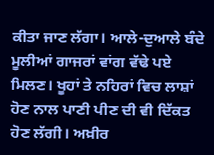ਕੀਤਾ ਜਾਣ ਲੱਗਾ। ਆਲੇ-ਦੁਆਲੇ ਬੰਦੇ ਮੂਲੀਆਂ ਗਾਜਰਾਂ ਵਾਂਗ ਵੱਢੇ ਪਏ ਮਿਲਣ। ਖੂਹਾਂ ਤੇ ਨਹਿਰਾਂ ਵਿਚ ਲਾਸ਼ਾਂ ਹੋਣ ਨਾਲ ਪਾਣੀ ਪੀਣ ਦੀ ਵੀ ਦਿੱਕਤ ਹੋਣ ਲੱਗੀ। ਅਖ਼ੀਰ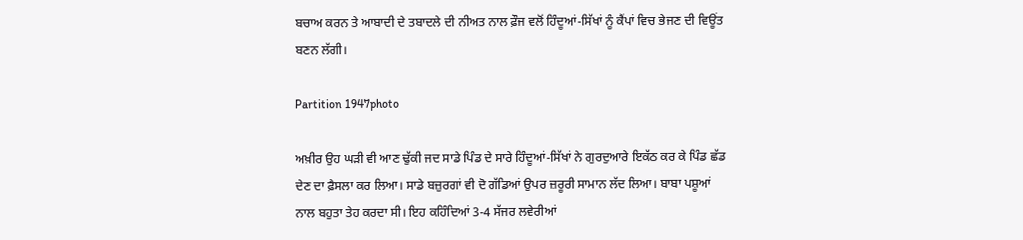ਬਚਾਅ ਕਰਨ ਤੇ ਆਬਾਦੀ ਦੇ ਤਬਾਦਲੇ ਦੀ ਨੀਅਤ ਨਾਲ ਫ਼ੌਜ ਵਲੋਂ ਹਿੰਦੂਆਂ-ਸਿੱਖਾਂ ਨੂੰ ਕੈਂਪਾਂ ਵਿਚ ਭੇਜਣ ਦੀ ਵਿਊਂਤ ਬਣਨ ਲੱਗੀ।

Partition 1947photo

ਅਖ਼ੀਰ ਉਹ ਘੜੀ ਵੀ ਆਣ ਢੁੱਕੀ ਜਦ ਸਾਡੇ ਪਿੰਡ ਦੇ ਸਾਰੇ ਹਿੰਦੂਆਂ-ਸਿੱਖਾਂ ਨੇ ਗੁਰਦੁਆਰੇ ਇਕੱਠ ਕਰ ਕੇ ਪਿੰਡ ਛੱਡ ਦੇਣ ਦਾ ਫ਼ੈਸਲਾ ਕਰ ਲਿਆ। ਸਾਡੇ ਬਜ਼ੁਰਗਾਂ ਵੀ ਦੋ ਗੱਡਿਆਂ ਉਪਰ ਜ਼ਰੂਰੀ ਸਾਮਾਨ ਲੱਦ ਲਿਆ। ਬਾਬਾ ਪਸ਼ੂਆਂ ਨਾਲ ਬਹੁਤਾ ਤੇਹ ਕਰਦਾ ਸੀ। ਇਹ ਕਹਿੰਦਿਆਂ 3-4 ਸੱਜਰ ਲਵੇਰੀਆਂ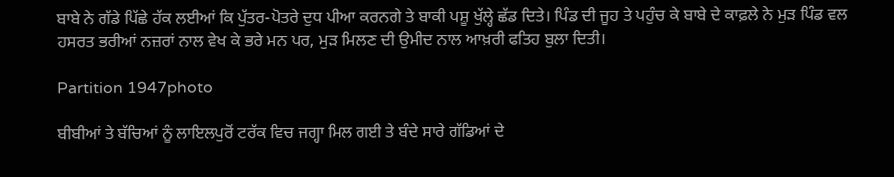ਬਾਬੇ ਨੇ ਗੱਡੇ ਪਿੱਛੇ ਹੱਕ ਲਈਆਂ ਕਿ ਪੁੱਤਰ-ਪੋਤਰੇ ਦੁਧ ਪੀਆ ਕਰਨਗੇ ਤੇ ਬਾਕੀ ਪਸ਼ੂ ਖੁੱਲ੍ਹੇ ਛੱਡ ਦਿਤੇ। ਪਿੰਡ ਦੀ ਜੂਹ ਤੇ ਪਹੁੰਚ ਕੇ ਬਾਬੇ ਦੇ ਕਾਫ਼ਲੇ ਨੇ ਮੁੜ ਪਿੰਡ ਵਲ ਹਸਰਤ ਭਰੀਆਂ ਨਜ਼ਰਾਂ ਨਾਲ ਵੇਖ ਕੇ ਭਰੇ ਮਨ ਪਰ, ਮੁੜ ਮਿਲਣ ਦੀ ਉਮੀਦ ਨਾਲ ਆਖ਼ਰੀ ਫਤਿਹ ਬੁਲਾ ਦਿਤੀ।

Partition 1947photo

ਬੀਬੀਆਂ ਤੇ ਬੱਚਿਆਂ ਨੂੰ ਲਾਇਲਪੁਰੋਂ ਟਰੱਕ ਵਿਚ ਜਗ੍ਹਾ ਮਿਲ ਗਈ ਤੇ ਬੰਦੇ ਸਾਰੇ ਗੱਡਿਆਂ ਦੇ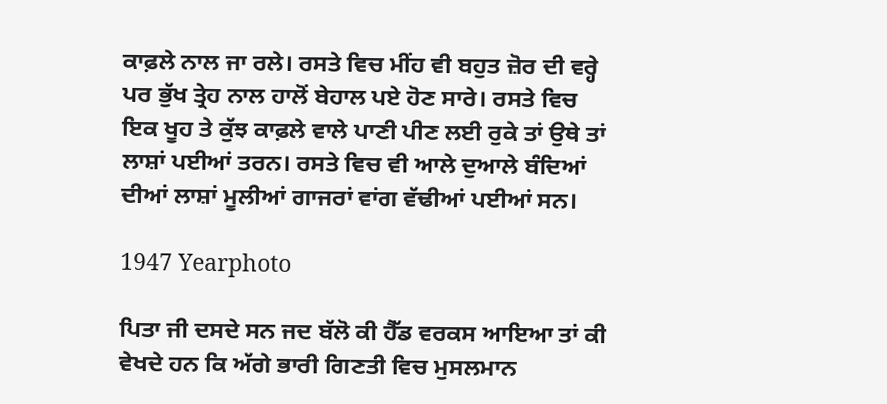ਕਾਫ਼ਲੇ ਨਾਲ ਜਾ ਰਲੇ। ਰਸਤੇ ਵਿਚ ਮੀਂਹ ਵੀ ਬਹੁਤ ਜ਼ੋਰ ਦੀ ਵਰ੍ਹੇ ਪਰ ਭੁੱਖ ਤ੍ਰੇਹ ਨਾਲ ਹਾਲੋਂ ਬੇਹਾਲ ਪਏ ਹੋਣ ਸਾਰੇ। ਰਸਤੇ ਵਿਚ ਇਕ ਖੂਹ ਤੇ ਕੁੱਝ ਕਾਫ਼ਲੇ ਵਾਲੇ ਪਾਣੀ ਪੀਣ ਲਈ ਰੁਕੇ ਤਾਂ ਉਥੇ ਤਾਂ ਲਾਸ਼ਾਂ ਪਈਆਂ ਤਰਨ। ਰਸਤੇ ਵਿਚ ਵੀ ਆਲੇ ਦੁਆਲੇ ਬੰਦਿਆਂ ਦੀਆਂ ਲਾਸ਼ਾਂ ਮੂਲੀਆਂ ਗਾਜਰਾਂ ਵਾਂਗ ਵੱਢੀਆਂ ਪਈਆਂ ਸਨ।

1947 Yearphoto

ਪਿਤਾ ਜੀ ਦਸਦੇ ਸਨ ਜਦ ਬੱਲੋ ਕੀ ਹੈੱਡ ਵਰਕਸ ਆਇਆ ਤਾਂ ਕੀ ਵੇਖਦੇ ਹਨ ਕਿ ਅੱਗੇ ਭਾਰੀ ਗਿਣਤੀ ਵਿਚ ਮੁਸਲਮਾਨ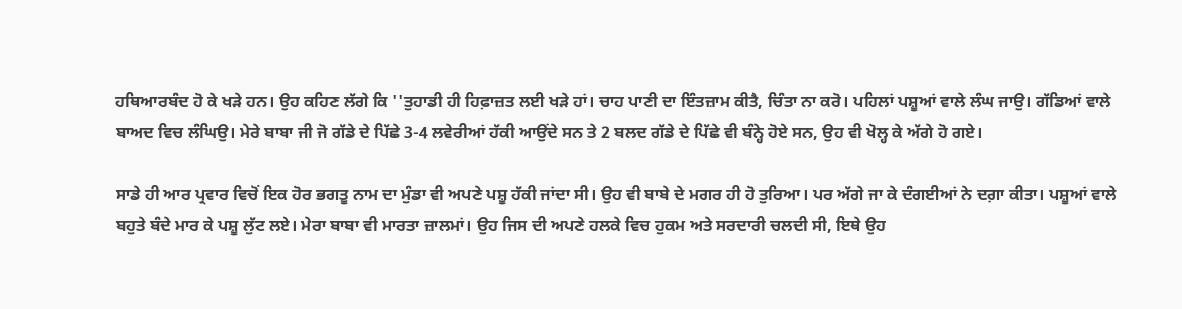ਹਥਿਆਰਬੰਦ ਹੋ ਕੇ ਖੜੇ ਹਨ। ਉਹ ਕਹਿਣ ਲੱਗੇ ਕਿ ''ਤੁਹਾਡੀ ਹੀ ਹਿਫ਼ਾਜ਼ਤ ਲਈ ਖੜੇ ਹਾਂ। ਚਾਹ ਪਾਣੀ ਦਾ ਇੰਤਜ਼ਾਮ ਕੀਤੈ, ਚਿੰਤਾ ਨਾ ਕਰੋ। ਪਹਿਲਾਂ ਪਸ਼ੂਆਂ ਵਾਲੇ ਲੰਘ ਜਾਉ। ਗੱਡਿਆਂ ਵਾਲੇ ਬਾਅਦ ਵਿਚ ਲੰਘਿਉ। ਮੇਰੇ ਬਾਬਾ ਜੀ ਜੋ ਗੱਡੇ ਦੇ ਪਿੱਛੇ 3-4 ਲਵੇਰੀਆਂ ਹੱਕੀ ਆਉਂਦੇ ਸਨ ਤੇ 2 ਬਲਦ ਗੱਡੇ ਦੇ ਪਿੱਛੇ ਵੀ ਬੰਨ੍ਹੇ ਹੋਏ ਸਨ, ਉਹ ਵੀ ਖੋਲ੍ਹ ਕੇ ਅੱਗੇ ਹੋ ਗਏ।

ਸਾਡੇ ਹੀ ਆਰ ਪ੍ਰਵਾਰ ਵਿਚੋਂ ਇਕ ਹੋਰ ਭਗਤੂ ਨਾਮ ਦਾ ਮੁੰਡਾ ਵੀ ਅਪਣੇ ਪਸ਼ੂ ਹੱਕੀ ਜਾਂਦਾ ਸੀ। ਉਹ ਵੀ ਬਾਬੇ ਦੇ ਮਗਰ ਹੀ ਹੋ ਤੁਰਿਆ। ਪਰ ਅੱਗੇ ਜਾ ਕੇ ਦੰਗਈਆਂ ਨੇ ਦਗ਼ਾ ਕੀਤਾ। ਪਸ਼ੂਆਂ ਵਾਲੇ ਬਹੁਤੇ ਬੰਦੇ ਮਾਰ ਕੇ ਪਸ਼ੂ ਲੁੱਟ ਲਏ। ਮੇਰਾ ਬਾਬਾ ਵੀ ਮਾਰਤਾ ਜ਼ਾਲਮਾਂ। ਉਹ ਜਿਸ ਦੀ ਅਪਣੇ ਹਲਕੇ ਵਿਚ ਹੁਕਮ ਅਤੇ ਸਰਦਾਰੀ ਚਲਦੀ ਸੀ, ਇਥੇ ਉਹ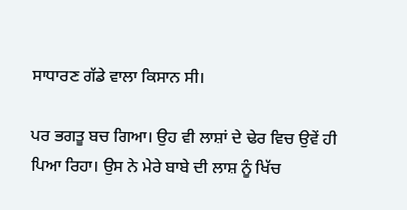ਸਾਧਾਰਣ ਗੱਡੇ ਵਾਲਾ ਕਿਸਾਨ ਸੀ।

ਪਰ ਭਗਤੂ ਬਚ ਗਿਆ। ਉਹ ਵੀ ਲਾਸ਼ਾਂ ਦੇ ਢੇਰ ਵਿਚ ਉਵੇਂ ਹੀ ਪਿਆ ਰਿਹਾ। ਉਸ ਨੇ ਮੇਰੇ ਬਾਬੇ ਦੀ ਲਾਸ਼ ਨੂੰ ਖਿੱਚ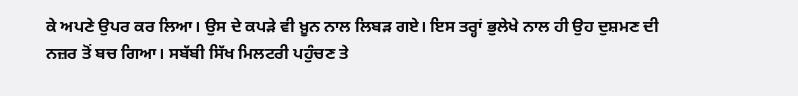ਕੇ ਅਪਣੇ ਉਪਰ ਕਰ ਲਿਆ। ਉਸ ਦੇ ਕਪੜੇ ਵੀ ਖ਼ੂਨ ਨਾਲ ਲਿਬੜ ਗਏ। ਇਸ ਤਰ੍ਹਾਂ ਭੁਲੇਖੇ ਨਾਲ ਹੀ ਉਹ ਦੁਸ਼ਮਣ ਦੀ ਨਜ਼ਰ ਤੋਂ ਬਚ ਗਿਆ। ਸਬੱਬੀ ਸਿੱਖ ਮਿਲਟਰੀ ਪਹੁੰਚਣ ਤੇ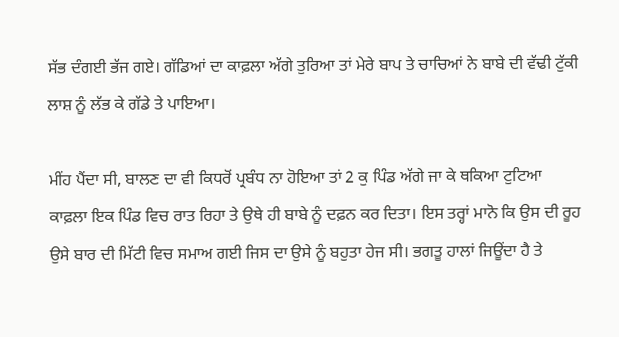ਸੱਭ ਦੰਗਈ ਭੱਜ ਗਏ। ਗੱਡਿਆਂ ਦਾ ਕਾਫ਼ਲਾ ਅੱਗੇ ਤੁਰਿਆ ਤਾਂ ਮੇਰੇ ਬਾਪ ਤੇ ਚਾਚਿਆਂ ਨੇ ਬਾਬੇ ਦੀ ਵੱਢੀ ਟੁੱਕੀ ਲਾਸ਼ ਨੂੰ ਲੱਭ ਕੇ ਗੱਡੇ ਤੇ ਪਾਇਆ।

ਮੀਂਹ ਪੈਂਦਾ ਸੀ, ਬਾਲਣ ਦਾ ਵੀ ਕਿਧਰੋਂ ਪ੍ਰਬੰਧ ਨਾ ਹੋਇਆ ਤਾਂ 2 ਕੁ ਪਿੰਡ ਅੱਗੇ ਜਾ ਕੇ ਥਕਿਆ ਟੁਟਿਆ ਕਾਫ਼ਲਾ ਇਕ ਪਿੰਡ ਵਿਚ ਰਾਤ ਰਿਹਾ ਤੇ ਉਥੇ ਹੀ ਬਾਬੇ ਨੂੰ ਦਫ਼ਨ ਕਰ ਦਿਤਾ। ਇਸ ਤਰ੍ਹਾਂ ਮਾਨੋ ਕਿ ਉਸ ਦੀ ਰੂਹ ਉਸੇ ਬਾਰ ਦੀ ਮਿੱਟੀ ਵਿਚ ਸਮਾਅ ਗਈ ਜਿਸ ਦਾ ਉਸੇ ਨੂੰ ਬਹੁਤਾ ਹੇਜ ਸੀ। ਭਗਤੂ ਹਾਲਾਂ ਜਿਊਂਦਾ ਹੈ ਤੇ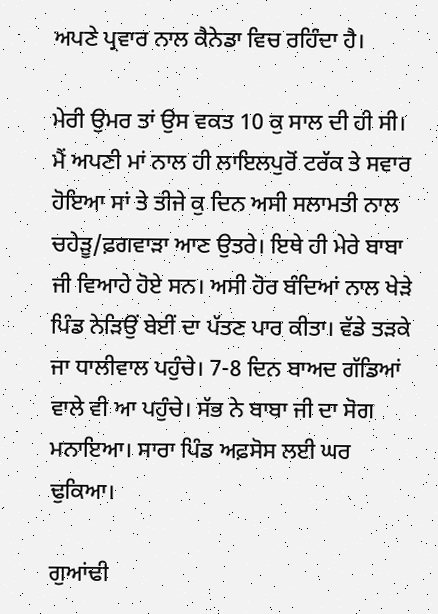ਅਪਣੇ ਪ੍ਰਵਾਰ ਨਾਲ ਕੈਨੇਡਾ ਵਿਚ ਰਹਿੰਦਾ ਹੈ।

ਮੇਰੀ ਉਮਰ ਤਾਂ ਉਸ ਵਕਤ 10 ਕੁ ਸਾਲ ਦੀ ਹੀ ਸੀ। ਮੈਂ ਅਪਣੀ ਮਾਂ ਨਾਲ ਹੀ ਲਾਇਲਪੁਰੋਂ ਟਰੱਕ ਤੇ ਸਵਾਰ ਹੋਇਆ ਸਾਂ ਤੇ ਤੀਜੇ ਕੁ ਦਿਨ ਅਸੀ ਸਲਾਮਤੀ ਨਾਲ ਚਹੇੜੂ/ਫ਼ਗਵਾੜਾ ਆਣ ਉਤਰੇ। ਇਥੇ ਹੀ ਮੇਰੇ ਬਾਬਾ ਜੀ ਵਿਆਹੇ ਹੋਏ ਸਨ। ਅਸੀ ਹੋਰ ਬੰਦਿਆਂ ਨਾਲ ਖੇੜੇ ਪਿੰਡ ਨੇੜਿਉਂ ਬੇਈਂ ਦਾ ਪੱਤਣ ਪਾਰ ਕੀਤਾ। ਵੱਡੇ ਤੜਕੇ ਜਾ ਧਾਲੀਵਾਲ ਪਹੁੰਚੇ। 7-8 ਦਿਨ ਬਾਅਦ ਗੱਡਿਆਂ ਵਾਲੇ ਵੀ ਆ ਪਹੁੰਚੇ। ਸੱਭ ਨੇ ਬਾਬਾ ਜੀ ਦਾ ਸੋਗ ਮਨਾਇਆ। ਸਾਰਾ ਪਿੰਡ ਅਫ਼ਸੋਸ ਲਈ ਘਰ ਢੁਕਿਆ।

ਗੁਆਂਢੀ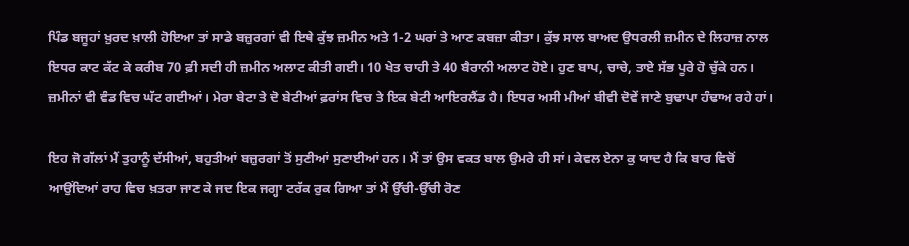ਪਿੰਡ ਬਜੂਹਾਂ ਖ਼ੁਰਦ ਖ਼ਾਲੀ ਹੋਇਆ ਤਾਂ ਸਾਡੇ ਬਜ਼ੁਰਗਾਂ ਵੀ ਇਥੇ ਕੁੱਝ ਜ਼ਮੀਨ ਅਤੇ 1-2 ਘਰਾਂ ਤੇ ਆਣ ਕਬਜ਼ਾ ਕੀਤਾ। ਕੁੱਝ ਸਾਲ ਬਾਅਦ ਉਧਰਲੀ ਜ਼ਮੀਨ ਦੇ ਲਿਹਾਜ਼ ਨਾਲ ਇਧਰ ਕਾਟ ਕੱਟ ਕੇ ਕਰੀਬ 70 ਫ਼ੀ ਸਦੀ ਹੀ ਜ਼ਮੀਨ ਅਲਾਟ ਕੀਤੀ ਗਈ। 10 ਖੇਤ ਚਾਹੀ ਤੇ 40 ਬੈਰਾਨੀ ਅਲਾਟ ਹੋਏ। ਹੁਣ ਬਾਪ, ਚਾਚੇ, ਤਾਏ ਸੱਭ ਪੂਰੇ ਹੋ ਚੁੱਕੇ ਹਨ। ਜ਼ਮੀਨਾਂ ਵੀ ਵੰਡ ਵਿਚ ਘੱਟ ਗਈਆਂ। ਮੇਰਾ ਬੇਟਾ ਤੇ ਦੋ ਬੇਟੀਆਂ ਫ਼ਰਾਂਸ ਵਿਚ ਤੇ ਇਕ ਬੇਟੀ ਆਇਰਲੈਂਡ ਹੈ। ਇਧਰ ਅਸੀ ਮੀਆਂ ਬੀਵੀ ਦੋਵੇਂ ਜਾਣੇ ਬੁਢਾਪਾ ਹੰਢਾਅ ਰਹੇ ਹਾਂ।

ਇਹ ਜੋ ਗੱਲਾਂ ਮੈਂ ਤੁਹਾਨੂੰ ਦੱਸੀਆਂ, ਬਹੁਤੀਆਂ ਬਜ਼ੁਰਗਾਂ ਤੋਂ ਸੁਣੀਆਂ ਸੁਣਾਈਆਂ ਹਨ। ਮੈਂ ਤਾਂ ਉਸ ਵਕਤ ਬਾਲ ਉਮਰੇ ਹੀ ਸਾਂ। ਕੇਵਲ ਏਨਾ ਕੁ ਯਾਦ ਹੈ ਕਿ ਬਾਰ ਵਿਚੋਂ ਆਉਂਦਿਆਂ ਰਾਹ ਵਿਚ ਖ਼ਤਰਾ ਜਾਣ ਕੇ ਜਦ ਇਕ ਜਗ੍ਹਾ ਟਰੱਕ ਰੁਕ ਗਿਆ ਤਾਂ ਮੈਂ ਉੱਚੀ-ਉੱਚੀ ਰੋਣ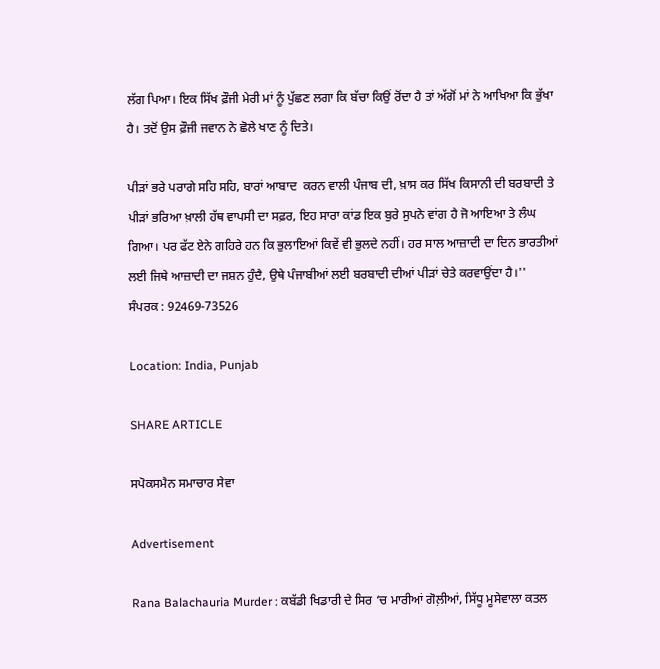ਲੱਗ ਪਿਆ। ਇਕ ਸਿੱਖ ਫ਼ੌਜੀ ਮੇਰੀ ਮਾਂ ਨੂੰ ਪੁੱਛਣ ਲਗਾ ਕਿ ਬੱਚਾ ਕਿਉਂ ਰੋਂਦਾ ਹੈ ਤਾਂ ਅੱਗੋਂ ਮਾਂ ਨੇ ਆਖਿਆ ਕਿ ਭੁੱਖਾ ਹੈ। ਤਦੋਂ ਉਸ ਫ਼ੌਜੀ ਜਵਾਨ ਨੇ ਛੋਲੇ ਖਾਣ ਨੂੰ ਦਿਤੇ।

ਪੀੜਾਂ ਭਰੇ ਪਰਾਗੇ ਸਹਿ ਸਹਿ, ਬਾਰਾਂ ਆਬਾਦ  ਕਰਨ ਵਾਲੀ ਪੰਜਾਬ ਦੀ, ਖ਼ਾਸ ਕਰ ਸਿੱਖ ਕਿਸਾਨੀ ਦੀ ਬਰਬਾਦੀ ਤੇ ਪੀੜਾਂ ਭਰਿਆ ਖ਼ਾਲੀ ਹੱਥ ਵਾਪਸੀ ਦਾ ਸਫ਼ਰ, ਇਹ ਸਾਰਾ ਕਾਂਡ ਇਕ ਬੁਰੇ ਸੁਪਨੇ ਵਾਂਗ ਹੈ ਜੋ ਆਇਆ ਤੇ ਲੰਘ ਗਿਆ। ਪਰ ਫੱਟ ਏਨੇ ਗਹਿਰੇ ਹਨ ਕਿ ਭੁਲਾਇਆਂ ਕਿਵੇਂ ਵੀ ਭੁਲਦੇ ਨਹੀਂ। ਹਰ ਸਾਲ ਆਜ਼ਾਦੀ ਦਾ ਦਿਨ ਭਾਰਤੀਆਂ ਲਈ ਜਿਥੇ ਆਜ਼ਾਦੀ ਦਾ ਜਸ਼ਨ ਹੁੰਦੈ, ਉਥੇ ਪੰਜਾਬੀਆਂ ਲਈ ਬਰਬਾਦੀ ਦੀਆਂ ਪੀੜਾਂ ਚੇਤੇ ਕਰਵਾਉਂਦਾ ਹੈ।''
ਸੰਪਰਕ : 92469-73526

Location: India, Punjab

SHARE ARTICLE

ਸਪੋਕਸਮੈਨ ਸਮਾਚਾਰ ਸੇਵਾ

Advertisement

Rana Balachauria Murder : ਕਬੱਡੀ ਖਿਡਾਰੀ ਦੇ ਸਿਰ ‘ਚ ਮਾਰੀਆਂ ਗੋਲ਼ੀਆਂ, ਸਿੱਧੂ ਮੂਸੇਵਾਲਾ ਕਤਲ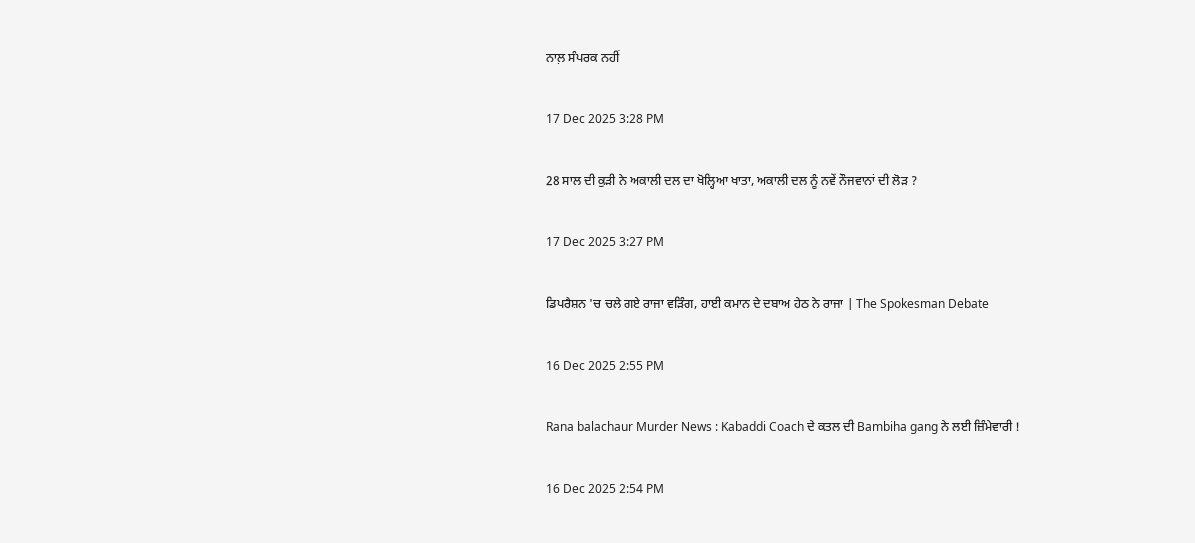ਨਾਲ਼ ਸੰਪਰਕ ਨਹੀਂ

17 Dec 2025 3:28 PM

28 ਸਾਲ ਦੀ ਕੁੜੀ ਨੇ ਅਕਾਲੀ ਦਲ ਦਾ ਖੋਲ੍ਹਿਆ ਖਾਤਾ, ਅਕਾਲੀ ਦਲ ਨੂੰ ਨਵੇਂ ਨੌਜਵਾਨਾਂ ਦੀ ਲੋੜ ?

17 Dec 2025 3:27 PM

ਡਿਪਰੈਸ਼ਨ 'ਚ ਚਲੇ ਗਏ ਰਾਜਾ ਵੜਿੰਗ, ਹਾਈ ਕਮਾਨ ਦੇ ਦਬਾਅ ਹੇਠ ਨੇ ਰਾਜਾ | The Spokesman Debate

16 Dec 2025 2:55 PM

Rana balachaur Murder News : Kabaddi Coach ਦੇ ਕਤਲ ਦੀ Bambiha gang ਨੇ ਲਈ ਜ਼ਿੰਮੇਵਾਰੀ !

16 Dec 2025 2:54 PM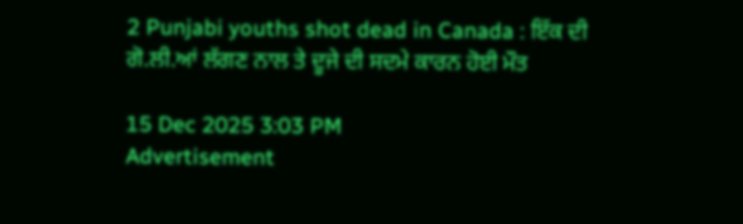2 Punjabi youths shot dead in Canada : ਇੱਕ ਦੀ ਗੋ.ਲੀ.ਆਂ ਲੱਗਣ ਨਾਲ ਤੇ ਦੂਜੇ ਦੀ ਸਦਮੇ ਕਾਰਨ ਹੋਈ ਮੌਤ

15 Dec 2025 3:03 PM
Advertisement